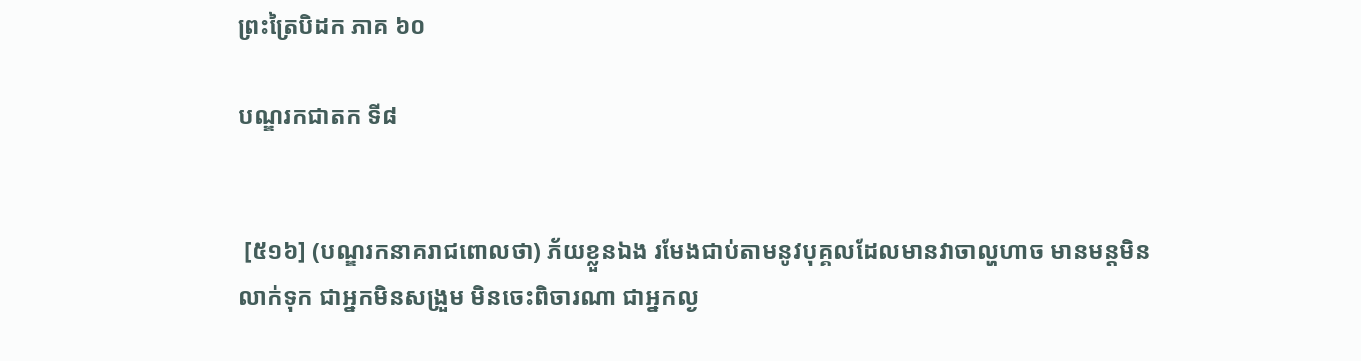ព្រះត្រៃបិដក ភាគ ៦០

បណ្ឌរកជាតក ទី៨


 [៥១៦] (បណ្ឌរកនាគរាជពោលថា) ភ័យខ្លួនឯង រមែងជាប់តាមនូវបុគ្គលដែលមានវាចាល្ហហាច មានមន្តមិនលាក់ទុក ជាអ្នកមិនសង្រួម មិនចេះពិចារណា ជាអ្នកល្ង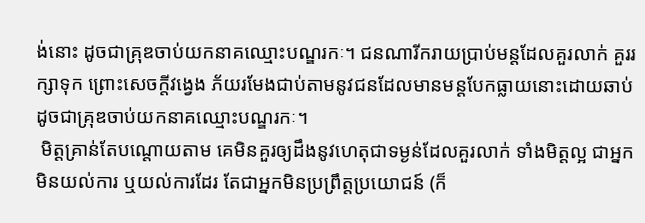ង់នោះ ដូចជាគ្រុឌចាប់យកនាគឈ្មោះបណ្ឌរកៈ។ ជនណារីករាយប្រាប់មន្តដែលគួរលាក់ គួររក្សាទុក ព្រោះសេចក្តីវង្វេង ភ័យរមែងជាប់តាមនូវជនដែលមានមន្តបែកធ្លាយនោះដោយឆាប់ ដូចជាគ្រុឌចាប់យកនាគឈ្មោះបណ្ឌរកៈ។
 មិត្តគ្រាន់តែបណ្តោយតាម គេមិនគួរឲ្យដឹងនូវហេតុជាទម្ងន់ដែលគួរលាក់ ទាំងមិត្តល្អ ជាអ្នកមិនយល់ការ ឬយល់ការដែរ តែជាអ្នកមិនប្រព្រឹត្តប្រយោជន៍ (ក៏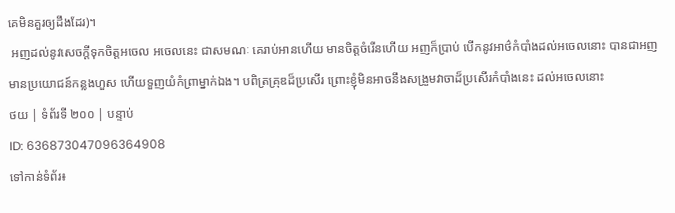គេមិនគួរឲ្យដឹងដែរ)។
 អញដល់នូវសេចក្តីទុកចិត្តអចេល អចេលនេះ ជាសមណៈ គេរាប់អានហើយ មានចិត្តចំរើនហើយ អញក៏ប្រាប់ បើកនូវអាថ៌កំបាំងដល់អចេលនោះ បានជាអញមានប្រយោជន៍កន្លងហួស ហើយទួញយំកំព្រាម្នាក់ឯង។ បពិត្រគ្រុឌដ៏ប្រសើរ ព្រោះខ្ញុំមិនអាចនឹងសង្រួមវាចាដ៏ប្រសើរកំបាំងនេះ ដល់អចេលនោះ
ថយ | ទំព័រទី ២០០ | បន្ទាប់
ID: 636873047096364908
ទៅកាន់ទំព័រ៖